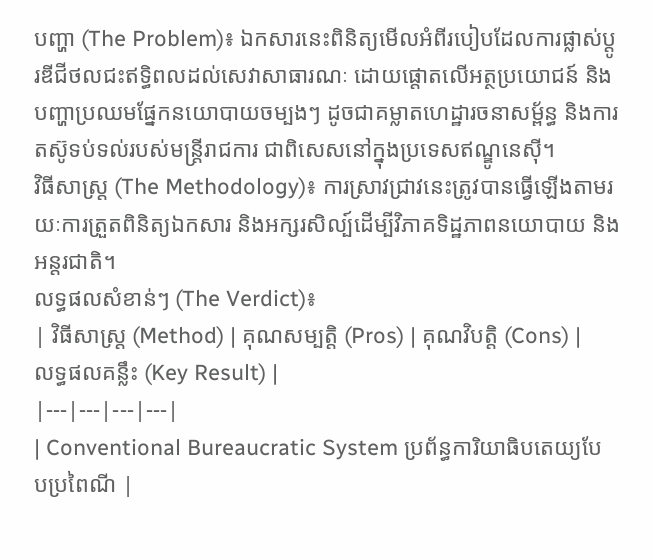បញ្ហា (The Problem)៖ ឯកសារនេះពិនិត្យមើលអំពីរបៀបដែលការផ្លាស់ប្តូរឌីជីថលជះឥទ្ធិពលដល់សេវាសាធារណៈ ដោយផ្តោតលើអត្ថប្រយោជន៍ និងបញ្ហាប្រឈមផ្នែកនយោបាយចម្បងៗ ដូចជាគម្លាតហេដ្ឋារចនាសម្ព័ន្ធ និងការតស៊ូទប់ទល់របស់មន្ត្រីរាជការ ជាពិសេសនៅក្នុងប្រទេសឥណ្ឌូនេស៊ី។
វិធីសាស្ត្រ (The Methodology)៖ ការស្រាវជ្រាវនេះត្រូវបានធ្វើឡើងតាមរយៈការត្រួតពិនិត្យឯកសារ និងអក្សរសិល្ប៍ដើម្បីវិភាគទិដ្ឋភាពនយោបាយ និងអន្តរជាតិ។
លទ្ធផលសំខាន់ៗ (The Verdict)៖
| វិធីសាស្ត្រ (Method) | គុណសម្បត្តិ (Pros) | គុណវិបត្តិ (Cons) | លទ្ធផលគន្លឹះ (Key Result) |
|---|---|---|---|
| Conventional Bureaucratic System ប្រព័ន្ធការិយាធិបតេយ្យបែបប្រពៃណី |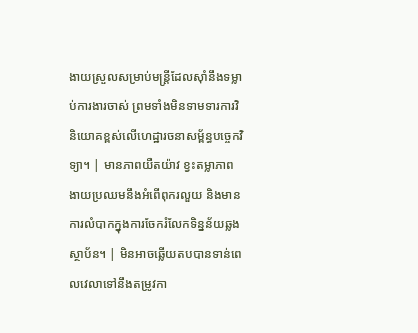ងាយស្រួលសម្រាប់មន្ត្រីដែលស៊ាំនឹងទម្លាប់ការងារចាស់ ព្រមទាំងមិនទាមទារការវិនិយោគខ្ពស់លើហេដ្ឋារចនាសម្ព័ន្ធបច្ចេកវិទ្យា។ | មានភាពយឺតយ៉ាវ ខ្វះតម្លាភាព ងាយប្រឈមនឹងអំពើពុករលួយ និងមានការលំបាកក្នុងការចែករំលែកទិន្នន័យឆ្លងស្ថាប័ន។ | មិនអាចឆ្លើយតបបានទាន់ពេលវេលាទៅនឹងតម្រូវកា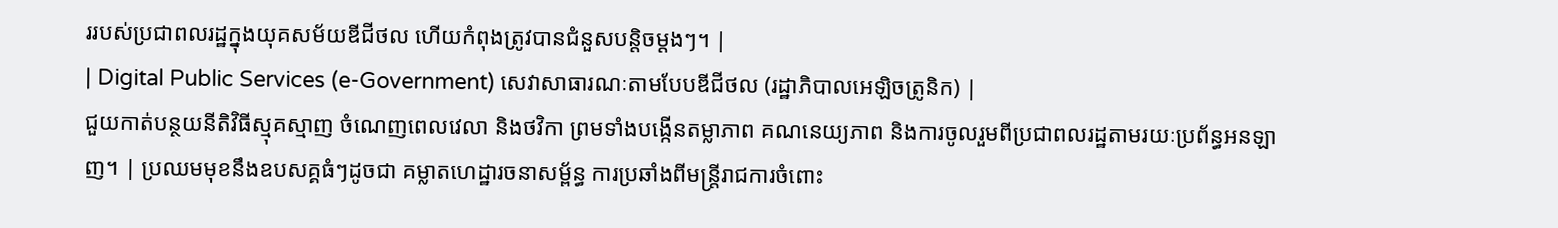ររបស់ប្រជាពលរដ្ឋក្នុងយុគសម័យឌីជីថល ហើយកំពុងត្រូវបានជំនួសបន្តិចម្តងៗ។ |
| Digital Public Services (e-Government) សេវាសាធារណៈតាមបែបឌីជីថល (រដ្ឋាភិបាលអេឡិចត្រូនិក) |
ជួយកាត់បន្ថយនីតិវិធីស្មុគស្មាញ ចំណេញពេលវេលា និងថវិកា ព្រមទាំងបង្កើនតម្លាភាព គណនេយ្យភាព និងការចូលរួមពីប្រជាពលរដ្ឋតាមរយៈប្រព័ន្ធអនឡាញ។ | ប្រឈមមុខនឹងឧបសគ្គធំៗដូចជា គម្លាតហេដ្ឋារចនាសម្ព័ន្ធ ការប្រឆាំងពីមន្ត្រីរាជការចំពោះ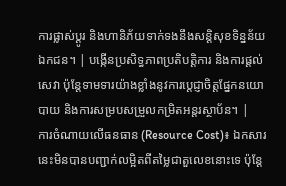ការផ្លាស់ប្តូរ និងហានិភ័យទាក់ទងនឹងសន្តិសុខទិន្នន័យឯកជន។ | បង្កើនប្រសិទ្ធភាពប្រតិបត្តិការ និងការផ្តល់សេវា ប៉ុន្តែទាមទារយ៉ាងខ្លាំងនូវការប្តេជ្ញាចិត្តផ្នែកនយោបាយ និងការសម្របសម្រួលកម្រិតអន្តរស្ថាប័ន។ |
ការចំណាយលើធនធាន (Resource Cost)៖ ឯកសារនេះមិនបានបញ្ជាក់លម្អិតពីតម្លៃជាតួលេខនោះទេ ប៉ុន្តែ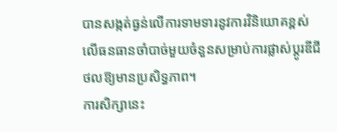បានសង្កត់ធ្ងន់លើការទាមទារនូវការវិនិយោគខ្ពស់លើធនធានចាំបាច់មួយចំនួនសម្រាប់ការផ្លាស់ប្តូរឌីជីថលឱ្យមានប្រសិទ្ធភាព។
ការសិក្សានេះ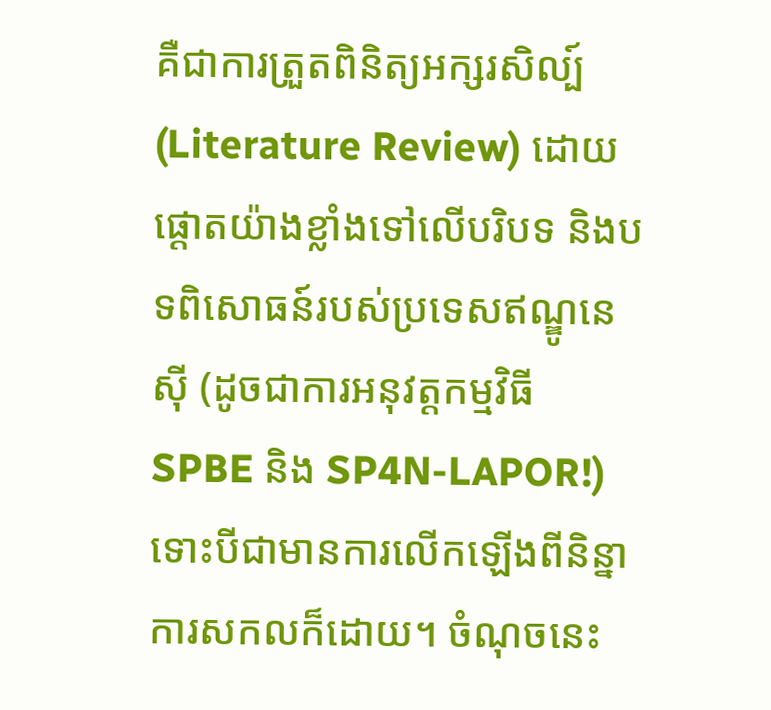គឺជាការត្រួតពិនិត្យអក្សរសិល្ប៍ (Literature Review) ដោយផ្តោតយ៉ាងខ្លាំងទៅលើបរិបទ និងបទពិសោធន៍របស់ប្រទេសឥណ្ឌូនេស៊ី (ដូចជាការអនុវត្តកម្មវិធី SPBE និង SP4N-LAPOR!) ទោះបីជាមានការលើកឡើងពីនិន្នាការសកលក៏ដោយ។ ចំណុចនេះ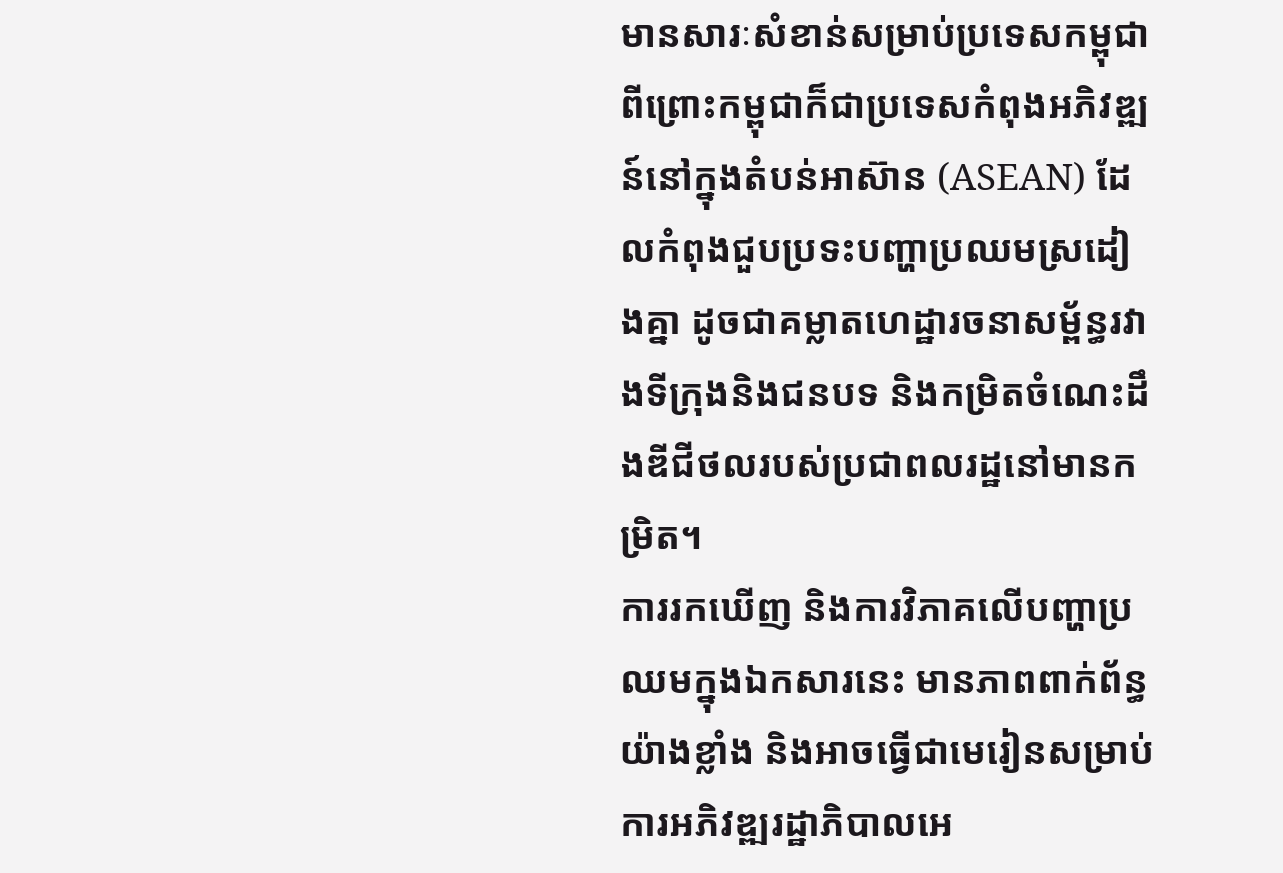មានសារៈសំខាន់សម្រាប់ប្រទេសកម្ពុជា ពីព្រោះកម្ពុជាក៏ជាប្រទេសកំពុងអភិវឌ្ឍន៍នៅក្នុងតំបន់អាស៊ាន (ASEAN) ដែលកំពុងជួបប្រទះបញ្ហាប្រឈមស្រដៀងគ្នា ដូចជាគម្លាតហេដ្ឋារចនាសម្ព័ន្ធរវាងទីក្រុងនិងជនបទ និងកម្រិតចំណេះដឹងឌីជីថលរបស់ប្រជាពលរដ្ឋនៅមានកម្រិត។
ការរកឃើញ និងការវិភាគលើបញ្ហាប្រឈមក្នុងឯកសារនេះ មានភាពពាក់ព័ន្ធយ៉ាងខ្លាំង និងអាចធ្វើជាមេរៀនសម្រាប់ការអភិវឌ្ឍរដ្ឋាភិបាលអេ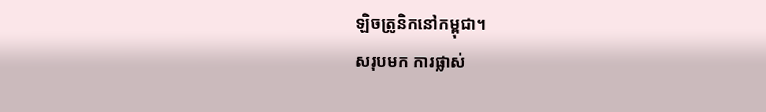ឡិចត្រូនិកនៅកម្ពុជា។
សរុបមក ការផ្លាស់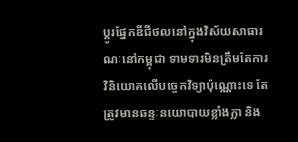ប្តូរផ្នែកឌីជីថលនៅក្នុងវិស័យសាធារណៈនៅកម្ពុជា ទាមទារមិនត្រឹមតែការវិនិយោគលើបច្ចេកវិទ្យាប៉ុណ្ណោះទេ តែត្រូវមានឆន្ទៈនយោបាយខ្លាំងក្លា និង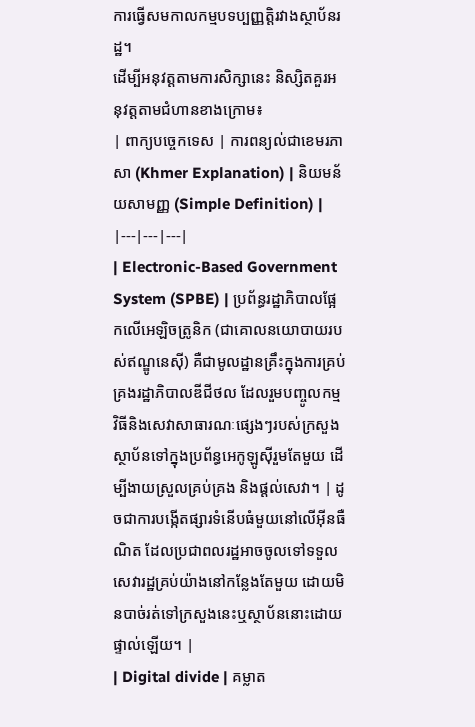ការធ្វើសមកាលកម្មបទប្បញ្ញត្តិរវាងស្ថាប័នរដ្ឋ។
ដើម្បីអនុវត្តតាមការសិក្សានេះ និស្សិតគួរអនុវត្តតាមជំហានខាងក្រោម៖
| ពាក្យបច្ចេកទេស | ការពន្យល់ជាខេមរភាសា (Khmer Explanation) | និយមន័យសាមញ្ញ (Simple Definition) |
|---|---|---|
| Electronic-Based Government System (SPBE) | ប្រព័ន្ធរដ្ឋាភិបាលផ្អែកលើអេឡិចត្រូនិក (ជាគោលនយោបាយរបស់ឥណ្ឌូនេស៊ី) គឺជាមូលដ្ឋានគ្រឹះក្នុងការគ្រប់គ្រងរដ្ឋាភិបាលឌីជីថល ដែលរួមបញ្ចូលកម្មវិធីនិងសេវាសាធារណៈផ្សេងៗរបស់ក្រសួងស្ថាប័នទៅក្នុងប្រព័ន្ធអេកូឡូស៊ីរួមតែមួយ ដើម្បីងាយស្រួលគ្រប់គ្រង និងផ្តល់សេវា។ | ដូចជាការបង្កើតផ្សារទំនើបធំមួយនៅលើអ៊ីនធឺណិត ដែលប្រជាពលរដ្ឋអាចចូលទៅទទួលសេវារដ្ឋគ្រប់យ៉ាងនៅកន្លែងតែមួយ ដោយមិនបាច់រត់ទៅក្រសួងនេះឬស្ថាប័ននោះដោយផ្ទាល់ឡើយ។ |
| Digital divide | គម្លាត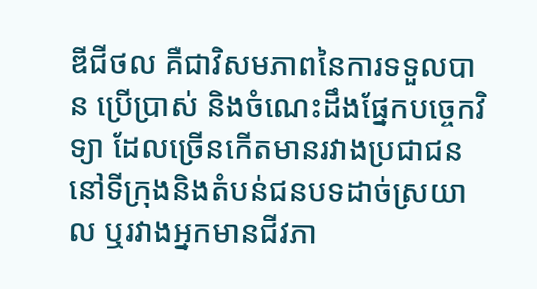ឌីជីថល គឺជាវិសមភាពនៃការទទួលបាន ប្រើប្រាស់ និងចំណេះដឹងផ្នែកបច្ចេកវិទ្យា ដែលច្រើនកើតមានរវាងប្រជាជននៅទីក្រុងនិងតំបន់ជនបទដាច់ស្រយាល ឬរវាងអ្នកមានជីវភា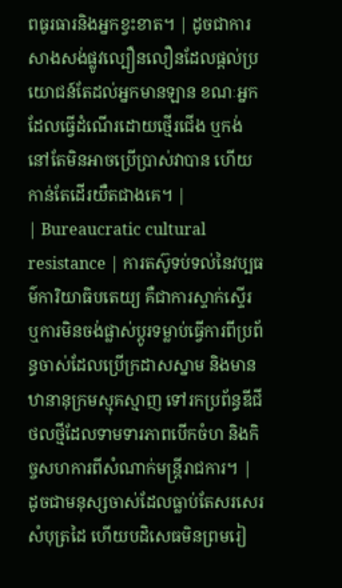ពធូរធារនិងអ្នកខ្វះខាត។ | ដូចជាការសាងសង់ផ្លូវល្បឿនលឿនដែលផ្តល់ប្រយោជន៍តែដល់អ្នកមានឡាន ខណៈអ្នកដែលធ្វើដំណើរដោយថ្មើរជើង ឬកង់នៅតែមិនអាចប្រើប្រាស់វាបាន ហើយកាន់តែដើរយឺតជាងគេ។ |
| Bureaucratic cultural resistance | ការតស៊ូទប់ទល់នៃវប្បធម៌ការិយាធិបតេយ្យ គឺជាការស្ទាក់ស្ទើរ ឬការមិនចង់ផ្លាស់ប្តូរទម្លាប់ធ្វើការពីប្រព័ន្ធចាស់ដែលប្រើក្រដាសស្នាម និងមានឋានានុក្រមស្មុគស្មាញ ទៅរកប្រព័ន្ធឌីជីថលថ្មីដែលទាមទារភាពបើកចំហ និងកិច្ចសហការពីសំណាក់មន្ត្រីរាជការ។ | ដូចជាមនុស្សចាស់ដែលធ្លាប់តែសរសេរសំបុត្រដៃ ហើយបដិសេធមិនព្រមរៀ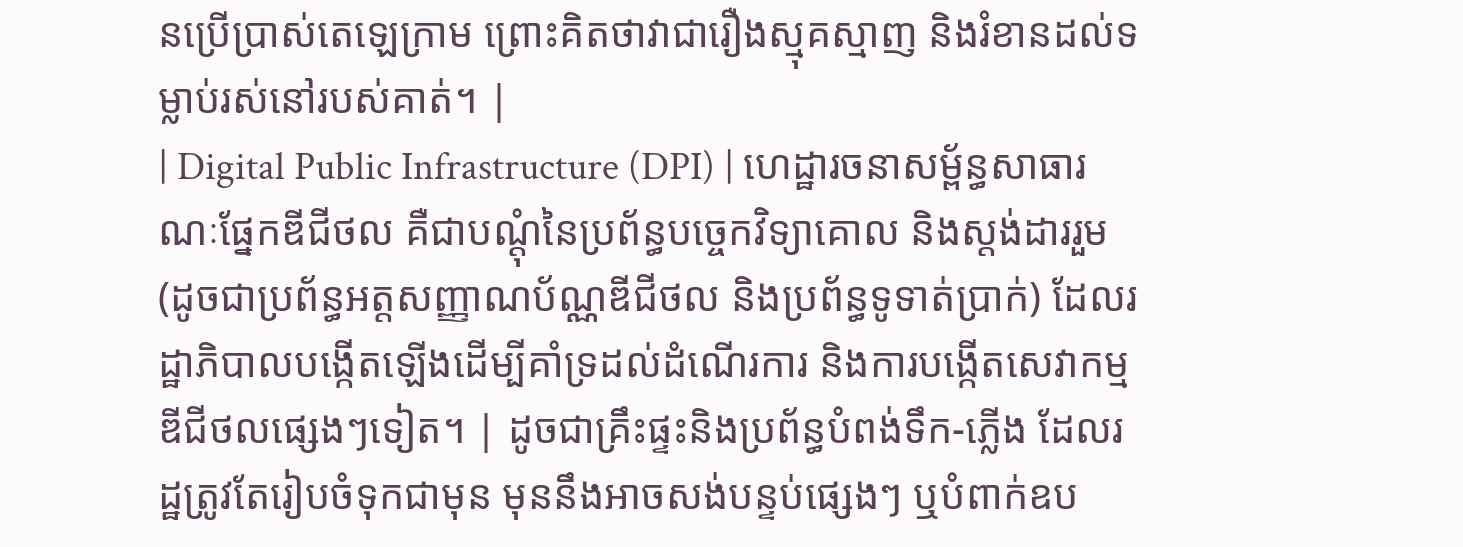នប្រើប្រាស់តេឡេក្រាម ព្រោះគិតថាវាជារឿងស្មុគស្មាញ និងរំខានដល់ទម្លាប់រស់នៅរបស់គាត់។ |
| Digital Public Infrastructure (DPI) | ហេដ្ឋារចនាសម្ព័ន្ធសាធារណៈផ្នែកឌីជីថល គឺជាបណ្ដុំនៃប្រព័ន្ធបច្ចេកវិទ្យាគោល និងស្តង់ដាររួម (ដូចជាប្រព័ន្ធអត្តសញ្ញាណប័ណ្ណឌីជីថល និងប្រព័ន្ធទូទាត់ប្រាក់) ដែលរដ្ឋាភិបាលបង្កើតឡើងដើម្បីគាំទ្រដល់ដំណើរការ និងការបង្កើតសេវាកម្មឌីជីថលផ្សេងៗទៀត។ | ដូចជាគ្រឹះផ្ទះនិងប្រព័ន្ធបំពង់ទឹក-ភ្លើង ដែលរដ្ឋត្រូវតែរៀបចំទុកជាមុន មុននឹងអាចសង់បន្ទប់ផ្សេងៗ ឬបំពាក់ឧប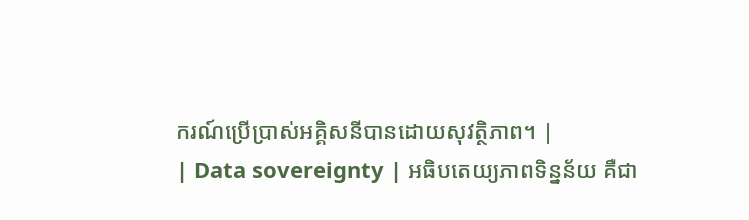ករណ៍ប្រើប្រាស់អគ្គិសនីបានដោយសុវត្ថិភាព។ |
| Data sovereignty | អធិបតេយ្យភាពទិន្នន័យ គឺជា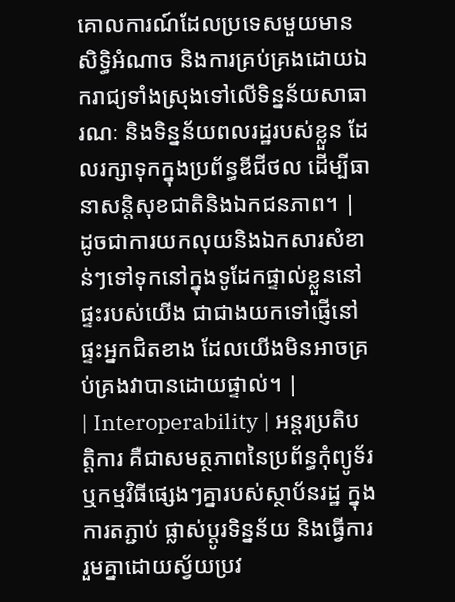គោលការណ៍ដែលប្រទេសមួយមានសិទ្ធិអំណាច និងការគ្រប់គ្រងដោយឯករាជ្យទាំងស្រុងទៅលើទិន្នន័យសាធារណៈ និងទិន្នន័យពលរដ្ឋរបស់ខ្លួន ដែលរក្សាទុកក្នុងប្រព័ន្ធឌីជីថល ដើម្បីធានាសន្តិសុខជាតិនិងឯកជនភាព។ | ដូចជាការយកលុយនិងឯកសារសំខាន់ៗទៅទុកនៅក្នុងទូដែកផ្ទាល់ខ្លួននៅផ្ទះរបស់យើង ជាជាងយកទៅផ្ញើនៅផ្ទះអ្នកជិតខាង ដែលយើងមិនអាចគ្រប់គ្រងវាបានដោយផ្ទាល់។ |
| Interoperability | អន្តរប្រតិបត្តិការ គឺជាសមត្ថភាពនៃប្រព័ន្ធកុំព្យូទ័រ ឬកម្មវិធីផ្សេងៗគ្នារបស់ស្ថាប័នរដ្ឋ ក្នុងការតភ្ជាប់ ផ្លាស់ប្តូរទិន្នន័យ និងធ្វើការរួមគ្នាដោយស្វ័យប្រវ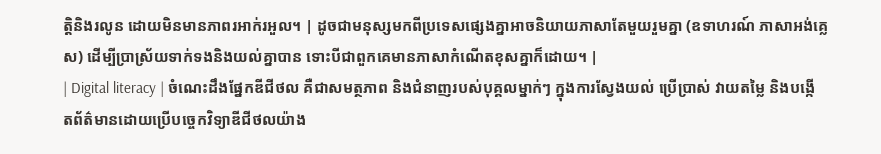ត្តិនិងរលូន ដោយមិនមានភាពរអាក់រអួល។ | ដូចជាមនុស្សមកពីប្រទេសផ្សេងគ្នាអាចនិយាយភាសាតែមួយរួមគ្នា (ឧទាហរណ៍ ភាសាអង់គ្លេស) ដើម្បីប្រាស្រ័យទាក់ទងនិងយល់គ្នាបាន ទោះបីជាពួកគេមានភាសាកំណើតខុសគ្នាក៏ដោយ។ |
| Digital literacy | ចំណេះដឹងផ្នែកឌីជីថល គឺជាសមត្ថភាព និងជំនាញរបស់បុគ្គលម្នាក់ៗ ក្នុងការស្វែងយល់ ប្រើប្រាស់ វាយតម្លៃ និងបង្កើតព័ត៌មានដោយប្រើបច្ចេកវិទ្យាឌីជីថលយ៉ាង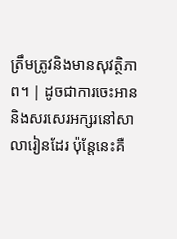ត្រឹមត្រូវនិងមានសុវត្ថិភាព។ | ដូចជាការចេះអាននិងសរសេរអក្សរនៅសាលារៀនដែរ ប៉ុន្តែនេះគឺ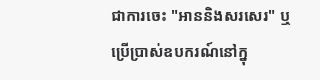ជាការចេះ "អាននិងសរសេរ" ឬប្រើប្រាស់ឧបករណ៍នៅក្នុ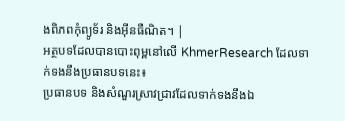ងពិភពកុំព្យូទ័រ និងអ៊ីនធឺណិត។ |
អត្ថបទដែលបានបោះពុម្ពនៅលើ KhmerResearch ដែលទាក់ទងនឹងប្រធានបទនេះ៖
ប្រធានបទ និងសំណួរស្រាវជ្រាវដែលទាក់ទងនឹងឯ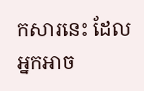កសារនេះ ដែលអ្នកអាច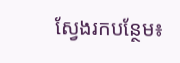ស្វែងរកបន្ថែម៖